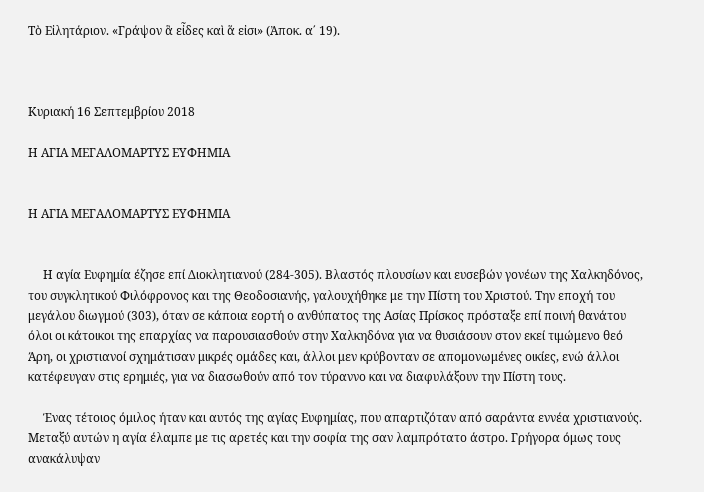Τὸ Εἰλητάριον. «Γράψον ἃ εἶδες καὶ ἅ εἰσι» (Ἀποκ. α΄ 19).



Κυριακή 16 Σεπτεμβρίου 2018

Η ΑΓΙΑ ΜΕΓΑΛΟΜΑΡΤΥΣ ΕΥΦΗΜΙΑ


Η ΑΓΙΑ ΜΕΓΑΛΟΜΑΡΤΥΣ ΕΥΦΗΜΙΑ


     Η αγία Ευφημία έζησε επί Διοκλητιανού (284-305). Βλαστός πλουσίων και ευσεβών γονέων της Χαλκηδόνος, του συγκλητικού Φιλόφρονος και της Θεοδοσιανής, γαλουχήθηκε με την Πίστη του Χριστού. Την εποχή του μεγάλου διωγμού (303), όταν σε κάποια εορτή ο ανθύπατος της Ασίας Πρίσκος πρόσταξε επί ποινή θανάτου όλοι οι κάτοικοι της επαρχίας να παρουσιασθούν στην Χαλκηδόνα για να θυσιάσουν στον εκεί τιμώμενο θεό Άρη, οι χριστιανοί σχημάτισαν μικρές ομάδες και, άλλοι μεν κρύβονταν σε απομονωμένες οικίες, ενώ άλλοι κατέφευγαν στις ερημιές, για να διασωθούν από τον τύραννο και να διαφυλάξουν την Πίστη τους.

     Ένας τέτοιος όμιλος ήταν και αυτός της αγίας Ευφημίας, που απαρτιζόταν από σαράντα εννέα χριστιανούς. Μεταξύ αυτών η αγία έλαμπε με τις αρετές και την σοφία της σαν λαμπρότατο άστρο. Γρήγορα όμως τους ανακάλυψαν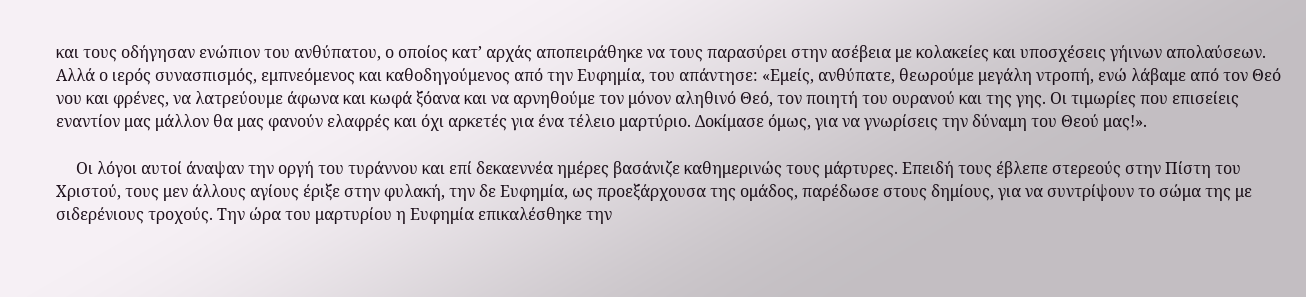και τους οδήγησαν ενώπιον του ανθύπατου, ο οποίος κατ’ αρχάς αποπειράθηκε να τους παρασύρει στην ασέβεια με κολακείες και υποσχέσεις γήινων απολαύσεων. Αλλά ο ιερός συνασπισμός, εμπνεόμενος και καθοδηγούμενος από την Ευφημία, του απάντησε: «Εμείς, ανθύπατε, θεωρούμε μεγάλη ντροπή, ενώ λάβαμε από τον Θεό νου και φρένες, να λατρεύουμε άφωνα και κωφά ξόανα και να αρνηθούμε τον μόνον αληθινό Θεό, τον ποιητή του ουρανού και της γης. Οι τιμωρίες που επισείεις εναντίον μας μάλλον θα μας φανούν ελαφρές και όχι αρκετές για ένα τέλειο μαρτύριο. Δοκίμασε όμως, για να γνωρίσεις την δύναμη του Θεού μας!».

     Οι λόγοι αυτοί άναψαν την οργή του τυράννου και επί δεκαεννέα ημέρες βασάνιζε καθημερινώς τους μάρτυρες. Επειδή τους έβλεπε στερεούς στην Πίστη του Χριστού, τους μεν άλλους αγίους έριξε στην φυλακή, την δε Ευφημία, ως προεξάρχουσα της ομάδος, παρέδωσε στους δημίους, για να συντρίψουν το σώμα της με σιδερένιους τροχούς. Την ώρα του μαρτυρίου η Ευφημία επικαλέσθηκε την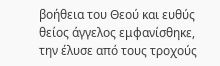βοήθεια του Θεού και ευθύς θείος άγγελος εμφανίσθηκε, την έλυσε από τους τροχούς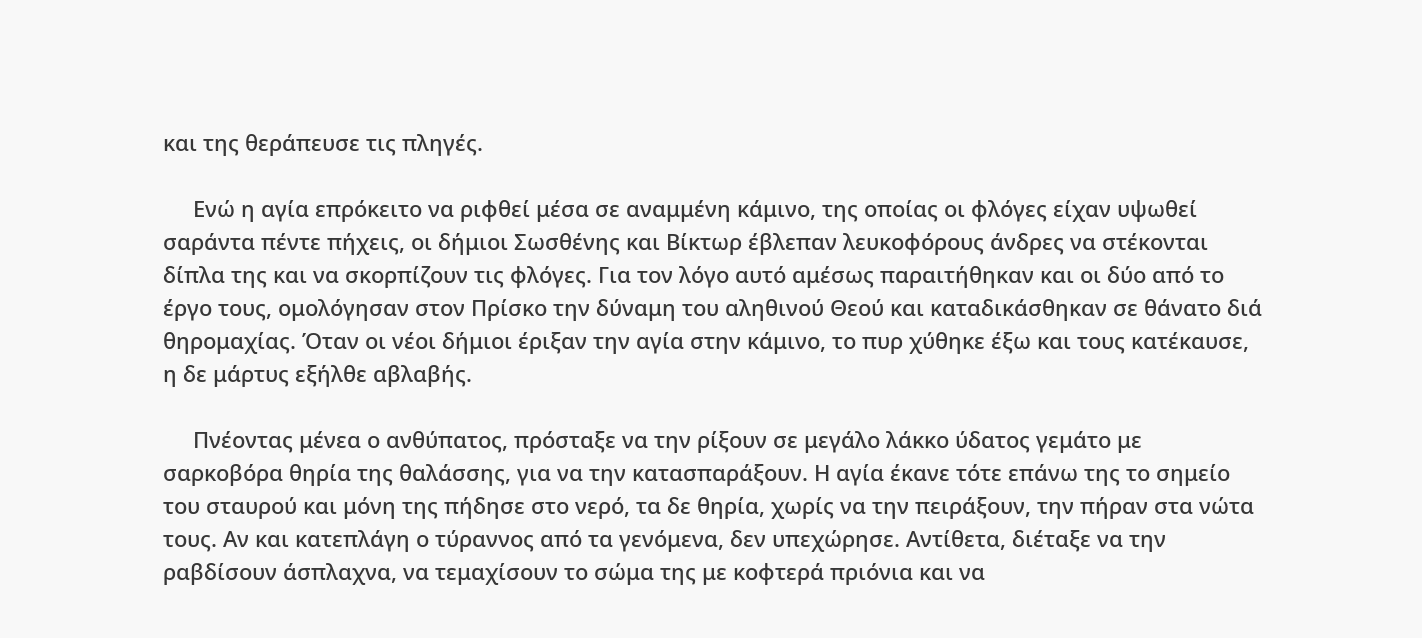και της θεράπευσε τις πληγές.

     Ενώ η αγία επρόκειτο να ριφθεί μέσα σε αναμμένη κάμινο, της οποίας οι φλόγες είχαν υψωθεί σαράντα πέντε πήχεις, οι δήμιοι Σωσθένης και Βίκτωρ έβλεπαν λευκοφόρους άνδρες να στέκονται δίπλα της και να σκορπίζουν τις φλόγες. Για τον λόγο αυτό αμέσως παραιτήθηκαν και οι δύο από το έργο τους, ομολόγησαν στον Πρίσκο την δύναμη του αληθινού Θεού και καταδικάσθηκαν σε θάνατο διά θηρομαχίας. Όταν οι νέοι δήμιοι έριξαν την αγία στην κάμινο, το πυρ χύθηκε έξω και τους κατέκαυσε, η δε μάρτυς εξήλθε αβλαβής.

     Πνέοντας μένεα ο ανθύπατος, πρόσταξε να την ρίξουν σε μεγάλο λάκκο ύδατος γεμάτο με σαρκοβόρα θηρία της θαλάσσης, για να την κατασπαράξουν. Η αγία έκανε τότε επάνω της το σημείο του σταυρού και μόνη της πήδησε στο νερό, τα δε θηρία, χωρίς να την πειράξουν, την πήραν στα νώτα τους. Αν και κατεπλάγη ο τύραννος από τα γενόμενα, δεν υπεχώρησε. Αντίθετα, διέταξε να την ραβδίσουν άσπλαχνα, να τεμαχίσουν το σώμα της με κοφτερά πριόνια και να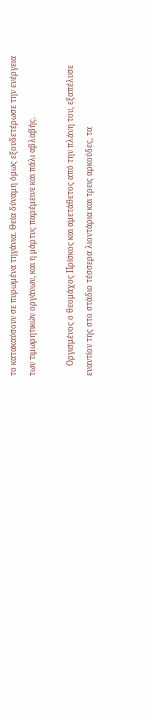το κατακαύσουν σε πυρωμένα τηγάνια. Θεία δύναμη όμως εξουδετέρωσε την ενέργεια των τιμωρητικών οργάνων, και η μάρτυς παρέμεινε και πάλι αβλαβής.

     Οργισμένος ο θεομάχος Πρίσκος και αμετάθετος από την πλάνη του, εξαπέλυσε εναντίον της στο στάδιο τέσσερα λιοντάρια και τρεις αρκούδες, τα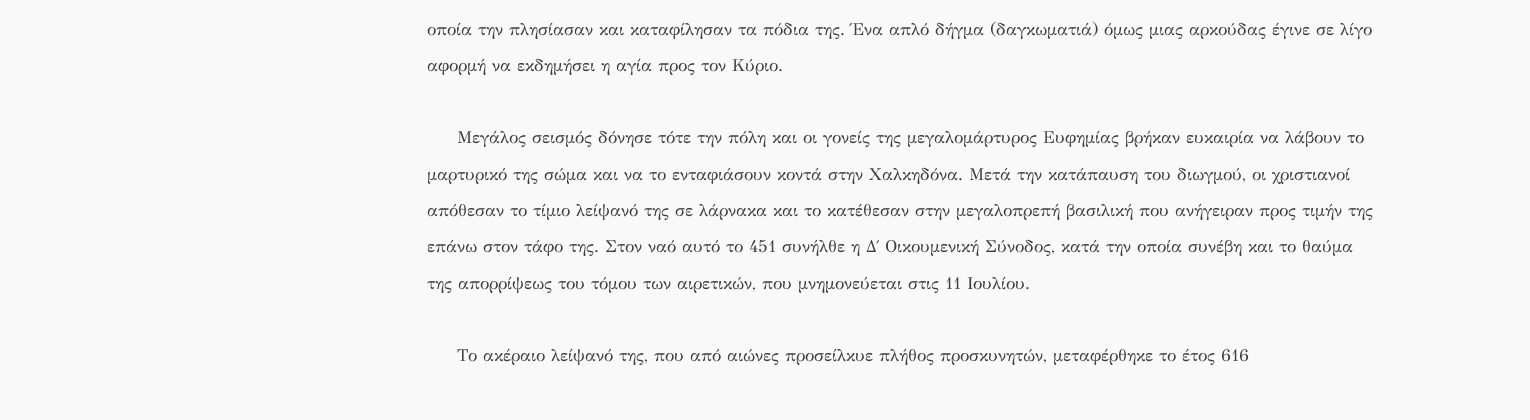οποία την πλησίασαν και καταφίλησαν τα πόδια της. Ένα απλό δήγμα (δαγκωματιά) όμως μιας αρκούδας έγινε σε λίγο αφορμή να εκδημήσει η αγία προς τον Κύριο.

     Μεγάλος σεισμός δόνησε τότε την πόλη και οι γονείς της μεγαλομάρτυρος Ευφημίας βρήκαν ευκαιρία να λάβουν το μαρτυρικό της σώμα και να το ενταφιάσουν κοντά στην Χαλκηδόνα. Μετά την κατάπαυση του διωγμού, οι χριστιανοί απόθεσαν το τίμιο λείψανό της σε λάρνακα και το κατέθεσαν στην μεγαλοπρεπή βασιλική που ανήγειραν προς τιμήν της επάνω στον τάφο της. Στον ναό αυτό το 451 συνήλθε η Δ΄ Οικουμενική Σύνοδος, κατά την οποία συνέβη και το θαύμα της απορρίψεως του τόμου των αιρετικών, που μνημονεύεται στις 11 Ιουλίου.

     Το ακέραιο λείψανό της, που από αιώνες προσείλκυε πλήθος προσκυνητών, μεταφέρθηκε το έτος 616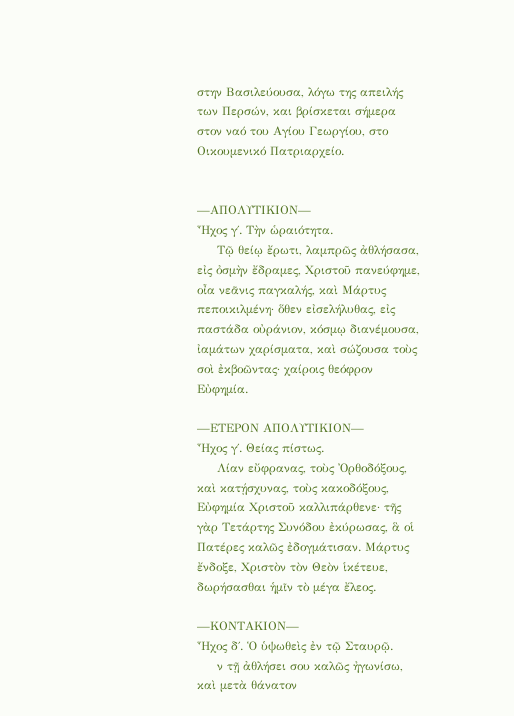στην Βασιλεύουσα, λόγω της απειλής των Περσών, και βρίσκεται σήμερα στον ναό του Αγίου Γεωργίου, στο Οικουμενικό Πατριαρχείο.


—ΑΠΟΛΥΤΙΚΙΟΝ—
Ἦχος γ΄. Τὴν ὡραιότητα.
     Τῷ θείῳ ἔρωτι, λαμπρῶς ἀθλήσασα, εἰς ὀσμὴν ἔδραμες, Χριστοῦ πανεύφημε, οἶα νεᾶνις παγκαλής, καὶ Μάρτυς πεποικιλμένη· ὅθεν εἰσελήλυθας, εἰς παστάδα οὐράνιον, κόσμῳ διανέμουσα, ἰαμάτων χαρίσματα, καὶ σώζουσα τοὺς σοὶ ἐκβοῶντας· χαίροις θεόφρον Εὐφημία.

—ΕΤΕΡΟΝ ΑΠΟΛΥΤΙΚΙΟΝ—
Ἦχος γ΄. Θείας πίστως.
     Λίαν εὔφρανας, τοὺς Ὀρθοδόξους, καὶ κατῄσχυνας, τοὺς κακοδόξους, Εὐφημία Χριστοῦ καλλιπάρθενε· τῆς γὰρ Τετάρτης Συνόδου ἐκύρωσας, ἃ οἱ Πατέρες καλῶς ἐδογμάτισαν. Μάρτυς ἔνδοξε, Χριστὸν τὸν Θεὸν ἱκέτευε, δωρήσασθαι ἡμῖν τὸ μέγα ἔλεος.

—ΚΟΝΤΑΚΙΟΝ—
Ἦχος δ΄. Ὁ ὑψωθεὶς ἐν τῷ Σταυρῷ.
     ν τῇ ἀθλήσει σου καλῶς ἠγωνίσω, καὶ μετὰ θάνατον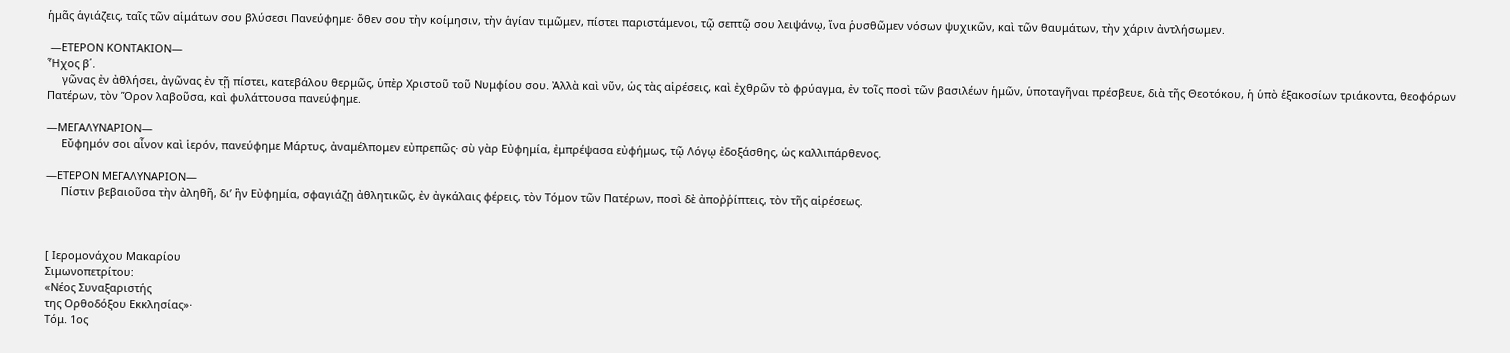ἡμᾶς ἁγιάζεις, ταῖς τῶν αἱμάτων σου βλύσεσι Πανεύφημε· ὅθεν σου τὴν κοίμησιν, τὴν ἁγίαν τιμῶμεν, πίστει παριστάμενοι, τῷ σεπτῷ σου λειψάνῳ, ἵνα ῥυσθῶμεν νόσων ψυχικῶν, καὶ τῶν θαυμάτων, τὴν χάριν ἀντλήσωμεν.

 —ΕΤΕΡΟΝ ΚΟΝΤΑΚΙΟΝ—
Ἦχος β΄.
     γῶνας ἐν ἀθλήσει, ἀγῶνας ἐν τῇ πίστει, κατεβάλου θερμῶς, ὑπὲρ Χριστοῦ τοῦ Νυμφίου σου. Ἀλλὰ καὶ νῦν, ὡς τὰς αἱρέσεις, καὶ ἐχθρῶν τὸ φρύαγμα, ἐν τοῖς ποσὶ τῶν βασιλέων ἡμῶν, ὑποταγῆναι πρέσβευε, διὰ τῆς Θεοτόκου, ἡ ὑπὸ ἑξακοσίων τριάκοντα, θεοφόρων Πατέρων, τὸν Ὅρον λαβοῦσα, καὶ φυλάττουσα πανεύφημε.

—ΜΕΓΑΛΥΝΑΡΙΟΝ—
     Εὔφημόν σοι αἶνον καὶ ἱερόν, πανεύφημε Μάρτυς, ἀναμέλπομεν εὐπρεπῶς· σὺ γὰρ Εὐφημία, ἐμπρέψασα εὐφήμως, τῷ Λόγῳ ἐδοξάσθης, ὡς καλλιπάρθενος.

—ΕΤΕΡΟΝ ΜΕΓΑΛΥΝΑΡΙΟΝ—
     Πίστιν βεβαιοῦσα τὴν ἀληθῆ, δι’ ἣν Εὐφημία, σφαγιάζῃ ἀθλητικῶς, ἐν ἀγκάλαις φέρεις, τὸν Τόμον τῶν Πατέρων, ποσὶ δὲ ἀποῤῥίπτεις, τὸν τῆς αἱρέσεως.



[ Ιερομονάχου Μακαρίου
Σιμωνοπετρίτου:
«Νέος Συναξαριστής
της Ορθοδόξου Εκκλησίας»·
Τόμ. 1ος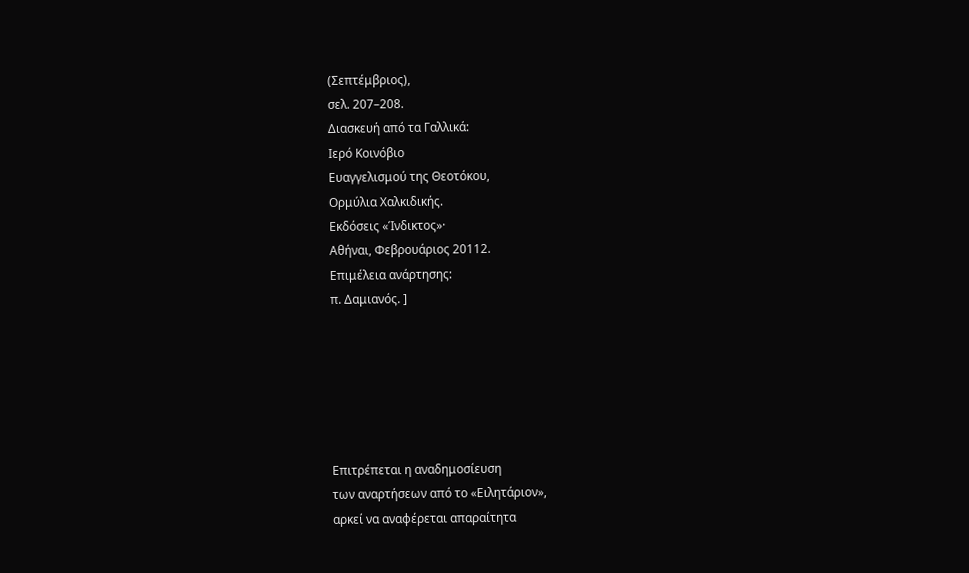(Σεπτέμβριος),
σελ. 207–208.
Διασκευή από τα Γαλλικά:
Ιερό Κοινόβιο
Ευαγγελισμού της Θεοτόκου,
Ορμύλια Χαλκιδικής.
Εκδόσεις «Ίνδικτος»·
Αθήναι, Φεβρουάριος 20112.
Επιμέλεια ανάρτησης:
π. Δαμιανός. ]






Επιτρέπεται η αναδημοσίευση
των αναρτήσεων από το «Ειλητάριον»,
αρκεί να αναφέρεται απαραίτητα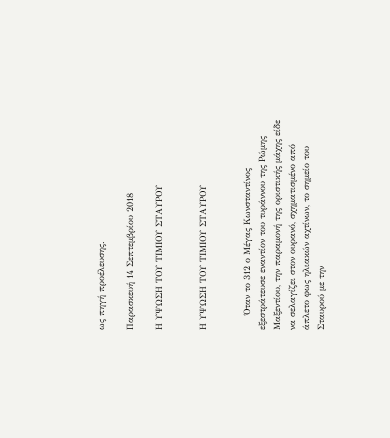ως πηγή προέλευσης.

Παρασκευή 14 Σεπτεμβρίου 2018

Η ΥΨΩΣΗ ΤΟΥ ΤΙΜΙΟΥ ΣΤΑΥΡΟΥ


Η ΥΨΩΣΗ ΤΟΥ ΤΙΜΙΟΥ ΣΤΑΥΡΟΥ


     Όταν το 312 ο Μέγας Κωνσταντίνος εξεστράτευσε εναντίον του τυράννου της Ρώμης Μαξεντίου, την παραμονή της οριστικής μάχης είδε να σελαγίζει στον ουρανό, σχηματισμένο από άπλετο φως ηλιακών αχτίνων, το σημείο του Σταυρού με την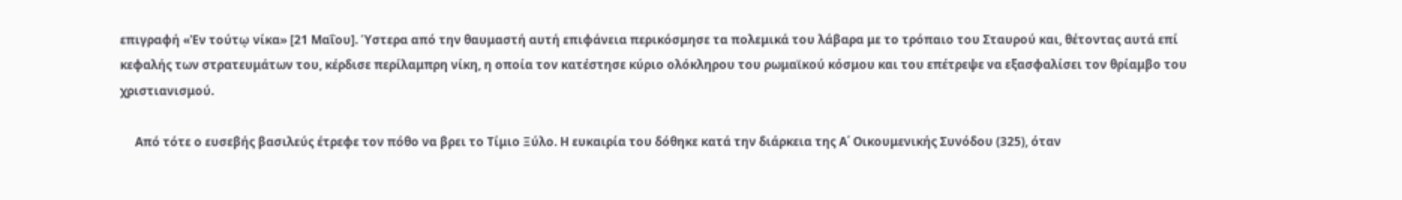επιγραφή «Ἐν τούτῳ νίκα» [21 Μαΐου]. Ύστερα από την θαυμαστή αυτή επιφάνεια περικόσμησε τα πολεμικά του λάβαρα με το τρόπαιο του Σταυρού και, θέτοντας αυτά επί κεφαλής των στρατευμάτων του, κέρδισε περίλαμπρη νίκη, η οποία τον κατέστησε κύριο ολόκληρου του ρωμαϊκού κόσμου και του επέτρεψε να εξασφαλίσει τον θρίαμβο του χριστιανισμού.

     Από τότε ο ευσεβής βασιλεύς έτρεφε τον πόθο να βρει το Τίμιο Ξύλο. Η ευκαιρία του δόθηκε κατά την διάρκεια της Α΄ Οικουμενικής Συνόδου (325), όταν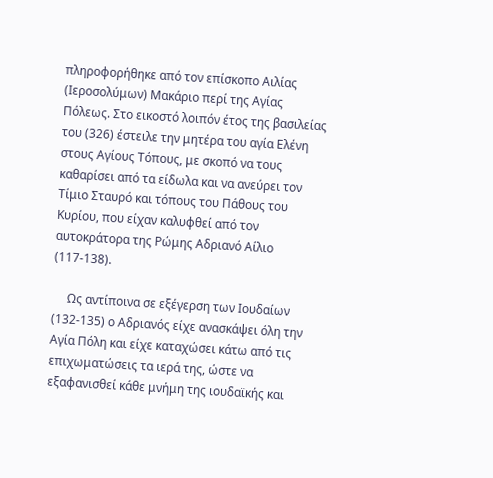πληροφορήθηκε από τον επίσκοπο Αιλίας (Ιεροσολύμων) Μακάριο περί της Αγίας Πόλεως. Στο εικοστό λοιπόν έτος της βασιλείας του (326) έστειλε την μητέρα του αγία Ελένη στους Αγίους Τόπους, με σκοπό να τους καθαρίσει από τα είδωλα και να ανεύρει τον Τίμιο Σταυρό και τόπους του Πάθους του Κυρίου, που είχαν καλυφθεί από τον αυτοκράτορα της Ρώμης Αδριανό Αίλιο (117-138).

     Ως αντίποινα σε εξέγερση των Ιουδαίων (132-135) ο Αδριανός είχε ανασκάψει όλη την Αγία Πόλη και είχε καταχώσει κάτω από τις επιχωματώσεις τα ιερά της, ώστε να εξαφανισθεί κάθε μνήμη της ιουδαϊκής και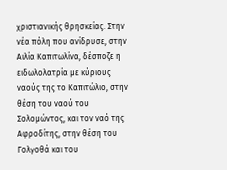χριστιανικής θρησκείας. Στην νέα πόλη που ανίδρυσε, στην Αιλία Καπιτωλίνα, δέσποζε η ειδωλολατρία με κύριους ναούς της το Καπιτώλιο, στην θέση του ναού του Σολομώντος, και τον ναό της Αφροδίτης, στην θέση του Γολγοθά και του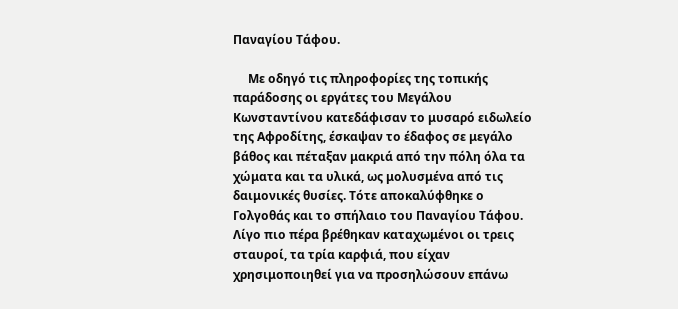Παναγίου Τάφου.

     Με οδηγό τις πληροφορίες της τοπικής παράδοσης οι εργάτες του Μεγάλου Κωνσταντίνου κατεδάφισαν το μυσαρό ειδωλείο της Αφροδίτης, έσκαψαν το έδαφος σε μεγάλο βάθος και πέταξαν μακριά από την πόλη όλα τα χώματα και τα υλικά, ως μολυσμένα από τις δαιμονικές θυσίες. Τότε αποκαλύφθηκε ο Γολγοθάς και το σπήλαιο του Παναγίου Τάφου. Λίγο πιο πέρα βρέθηκαν καταχωμένοι οι τρεις σταυροί, τα τρία καρφιά, που είχαν χρησιμοποιηθεί για να προσηλώσουν επάνω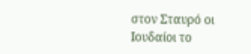στον Σταυρό οι Ιουδαίοι το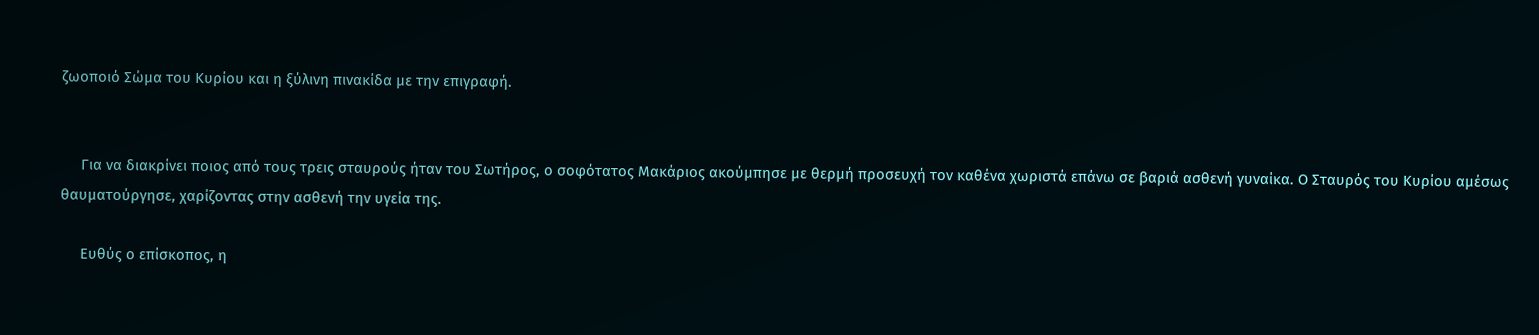ζωοποιό Σώμα του Κυρίου και η ξύλινη πινακίδα με την επιγραφή.


     Για να διακρίνει ποιος από τους τρεις σταυρούς ήταν του Σωτήρος, ο σοφότατος Μακάριος ακούμπησε με θερμή προσευχή τον καθένα χωριστά επάνω σε βαριά ασθενή γυναίκα. Ο Σταυρός του Κυρίου αμέσως θαυματούργησε, χαρίζοντας στην ασθενή την υγεία της.

     Ευθύς ο επίσκοπος, η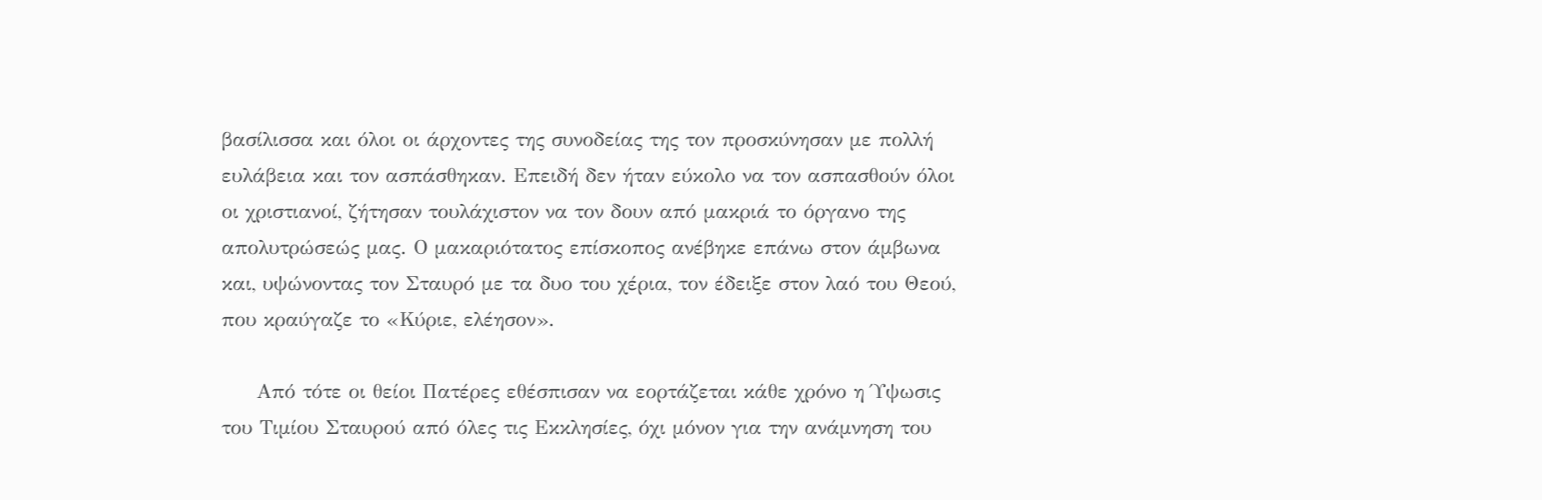βασίλισσα και όλοι οι άρχοντες της συνοδείας της τον προσκύνησαν με πολλή ευλάβεια και τον ασπάσθηκαν. Επειδή δεν ήταν εύκολο να τον ασπασθούν όλοι οι χριστιανοί, ζήτησαν τουλάχιστον να τον δουν από μακριά το όργανο της απολυτρώσεώς μας. Ο μακαριότατος επίσκοπος ανέβηκε επάνω στον άμβωνα και, υψώνοντας τον Σταυρό με τα δυο του χέρια, τον έδειξε στον λαό του Θεού, που κραύγαζε το «Κύριε, ελέησον».

     Από τότε οι θείοι Πατέρες εθέσπισαν να εορτάζεται κάθε χρόνο η Ύψωσις του Τιμίου Σταυρού από όλες τις Εκκλησίες, όχι μόνον για την ανάμνηση του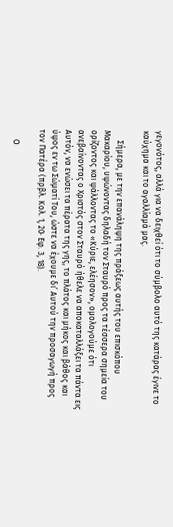γεγονότος, αλλά για να δειχθεί ότι το σύμβολο αυτό της κατάρας έγινε το καύχημα και το αγαλλίαμά μας.

     Σήμερα, με την επανάληψη της πράξεως αυτής του επισκόπου Μακαρίου, υψώνοντας δηλαδή τον Σταυρό προς τα τέσσερα σημεία του ορίζοντος και ψάλλοντας το «Κύριε, ελέησον», ομολογούμε ότι ανεβαίνοντας ο Χριστός στον Σταυρό ήθελε να αποκαταλλάξει τα πάντα εις Αυτόν, να ενώσει τα πέρατα της γης, το πλάτος και μήκος και βάθος και ύψος εν τω Σώματί Του, ώστε να έχουμε δι’ Αυτού την προσαγωγή προς τον Πατέρα (πρβλ. Κολ. 1, 20· Εφ. 3, 18).

     Ο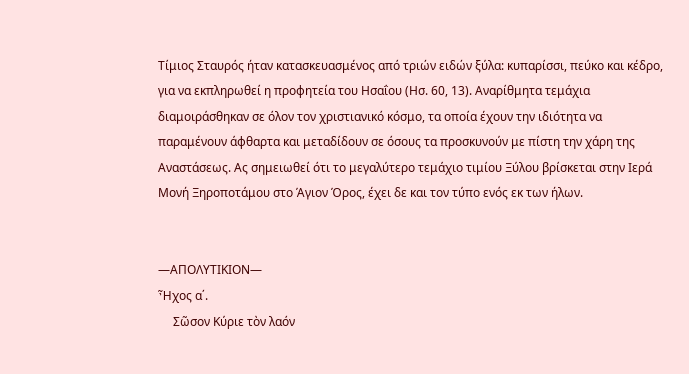Τίμιος Σταυρός ήταν κατασκευασμένος από τριών ειδών ξύλα: κυπαρίσσι, πεύκο και κέδρο, για να εκπληρωθεί η προφητεία του Ησαΐου (Ησ. 60, 13). Αναρίθμητα τεμάχια διαμοιράσθηκαν σε όλον τον χριστιανικό κόσμο, τα οποία έχουν την ιδιότητα να παραμένουν άφθαρτα και μεταδίδουν σε όσους τα προσκυνούν με πίστη την χάρη της Αναστάσεως. Ας σημειωθεί ότι το μεγαλύτερο τεμάχιο τιμίου Ξύλου βρίσκεται στην Ιερά Μονή Ξηροποτάμου στο Άγιον Όρος, έχει δε και τον τύπο ενός εκ των ήλων.


—ΑΠΟΛΥΤΙΚΙΟΝ—
Ἦχος α΄.
     Σῶσον Κύριε τὸν λαόν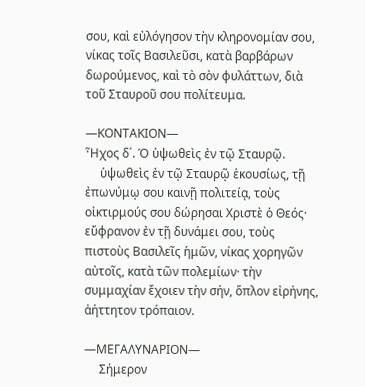σου, καὶ εὐλόγησον τὴν κληρονομίαν σου, νίκας τοῖς Βασιλεῦσι, κατὰ βαρβάρων δωρούμενος, καὶ τὸ σὸν φυλάττων, διὰ τοῦ Σταυροῦ σου πολίτευμα.

—ΚΟΝΤΑΚΙΟΝ—
Ἦχος δ΄. Ὁ ὑψωθεὶς ἐν τῷ Σταυρῷ.
     ὑψωθεὶς ἐν τῷ Σταυρῷ ἑκουσίως, τῇ ἐπωνύμῳ σου καινῇ πολιτείᾳ, τοὺς οἰκτιρμούς σου δώρησαι Χριστὲ ὁ Θεός· εὔφρανον ἐν τῇ δυνάμει σου, τοὺς πιστοὺς Βασιλεῖς ἡμῶν, νίκας χορηγῶν αὐτοῖς, κατὰ τῶν πολεμίων· τὴν συμμαχίαν ἔχοιεν τὴν σήν, ὅπλον εἰρήνης, ἀήττητον τρόπαιον.

—ΜΕΓΑΛΥΝΑΡΙΟΝ—
     Σήμερον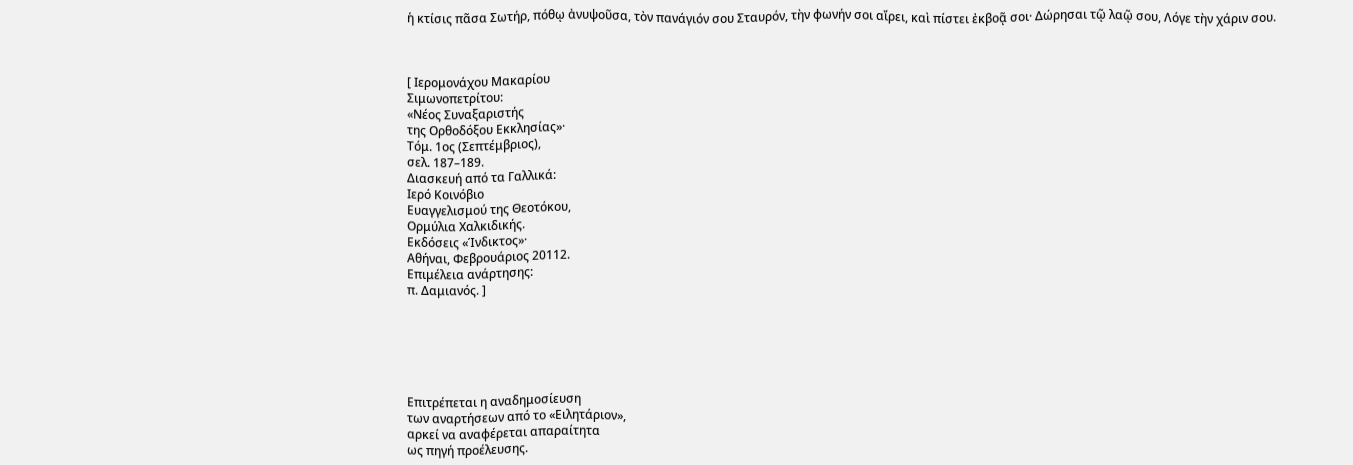ἡ κτίσις πᾶσα Σωτήρ, πόθῳ ἀνυψοῦσα, τὸν πανάγιόν σου Σταυρόν, τὴν φωνήν σοι αἴρει, καὶ πίστει ἐκβοᾷ σοι· Δώρησαι τῷ λαῷ σου, Λόγε τὴν χάριν σου.



[ Ιερομονάχου Μακαρίου
Σιμωνοπετρίτου:
«Νέος Συναξαριστής
της Ορθοδόξου Εκκλησίας»·
Τόμ. 1ος (Σεπτέμβριος),
σελ. 187–189.
Διασκευή από τα Γαλλικά:
Ιερό Κοινόβιο
Ευαγγελισμού της Θεοτόκου,
Ορμύλια Χαλκιδικής.
Εκδόσεις «Ίνδικτος»·
Αθήναι, Φεβρουάριος 20112.
Επιμέλεια ανάρτησης:
π. Δαμιανός. ]






Επιτρέπεται η αναδημοσίευση
των αναρτήσεων από το «Ειλητάριον»,
αρκεί να αναφέρεται απαραίτητα
ως πηγή προέλευσης.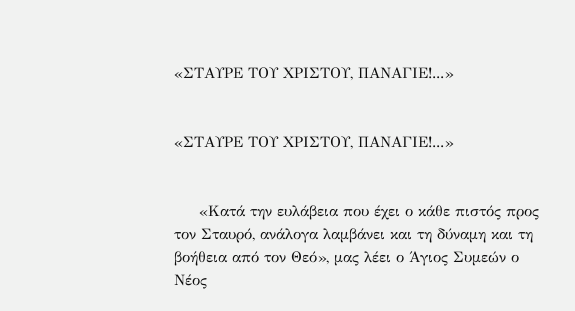«ΣΤΑΥΡΕ ΤΟΥ ΧΡΙΣΤΟΥ, ΠΑΝΑΓΙΕ!...»


«ΣΤΑΥΡΕ ΤΟΥ ΧΡΙΣΤΟΥ, ΠΑΝΑΓΙΕ!...»


     «Κατά την ευλάβεια που έχει ο κάθε πιστός προς τον Σταυρό, ανάλογα λαμβάνει και τη δύναμη και τη βοήθεια από τον Θεό», μας λέει ο Άγιος Συμεών ο Νέος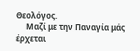Θεολόγος.
     Μαζί με την Παναγία μάς έρχεται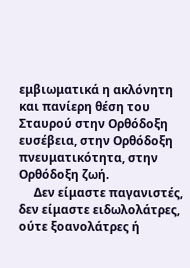εμβιωματικά η ακλόνητη και πανίερη θέση του Σταυρού στην Ορθόδοξη ευσέβεια, στην Ορθόδοξη πνευματικότητα, στην Ορθόδοξη ζωή.
     Δεν είμαστε παγανιστές, δεν είμαστε ειδωλολάτρες, ούτε ξοανολάτρες ή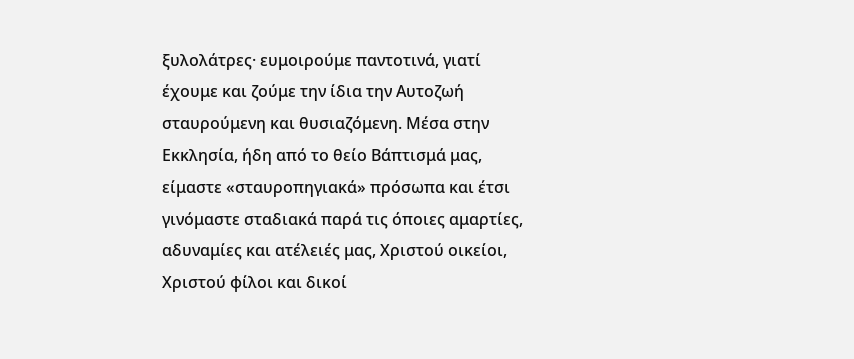ξυλολάτρες· ευμοιρούμε παντοτινά, γιατί έχουμε και ζούμε την ίδια την Αυτοζωή σταυρούμενη και θυσιαζόμενη. Μέσα στην Εκκλησία, ήδη από το θείο Βάπτισμά μας, είμαστε «σταυροπηγιακά» πρόσωπα και έτσι γινόμαστε σταδιακά παρά τις όποιες αμαρτίες, αδυναμίες και ατέλειές μας, Χριστού οικείοι, Χριστού φίλοι και δικοί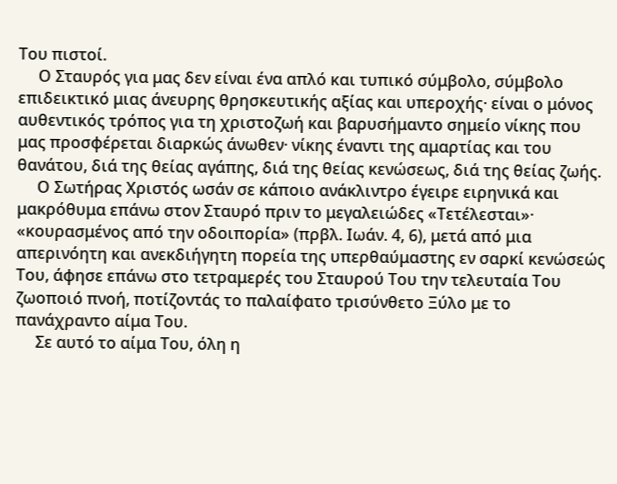Του πιστοί.
     Ο Σταυρός για μας δεν είναι ένα απλό και τυπικό σύμβολο, σύμβολο επιδεικτικό μιας άνευρης θρησκευτικής αξίας και υπεροχής· είναι ο μόνος αυθεντικός τρόπος για τη χριστοζωή και βαρυσήμαντο σημείο νίκης που μας προσφέρεται διαρκώς άνωθεν· νίκης έναντι της αμαρτίας και του θανάτου, διά της θείας αγάπης, διά της θείας κενώσεως, διά της θείας ζωής.
     Ο Σωτήρας Χριστός ωσάν σε κάποιο ανάκλιντρο έγειρε ειρηνικά και μακρόθυμα επάνω στον Σταυρό πριν το μεγαλειώδες «Τετέλεσται»· «κουρασμένος από την οδοιπορία» (πρβλ. Ιωάν. 4, 6), μετά από μια απερινόητη και ανεκδιήγητη πορεία της υπερθαύμαστης εν σαρκί κενώσεώς Του, άφησε επάνω στο τετραμερές του Σταυρού Του την τελευταία Του ζωοποιό πνοή, ποτίζοντάς το παλαίφατο τρισύνθετο Ξύλο με το πανάχραντο αίμα Του.
     Σε αυτό το αίμα Του, όλη η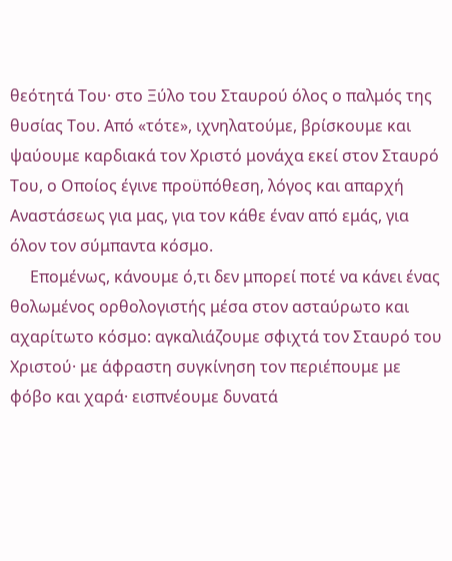θεότητά Του· στο Ξύλο του Σταυρού όλος ο παλμός της θυσίας Του. Από «τότε», ιχνηλατούμε, βρίσκουμε και ψαύουμε καρδιακά τον Χριστό μονάχα εκεί στον Σταυρό Του, ο Οποίος έγινε προϋπόθεση, λόγος και απαρχή Αναστάσεως για μας, για τον κάθε έναν από εμάς, για όλον τον σύμπαντα κόσμο.
     Επομένως, κάνουμε ό,τι δεν μπορεί ποτέ να κάνει ένας θολωμένος ορθολογιστής μέσα στον ασταύρωτο και αχαρίτωτο κόσμο: αγκαλιάζουμε σφιχτά τον Σταυρό του Χριστού· με άφραστη συγκίνηση τον περιέπουμε με φόβο και χαρά· εισπνέουμε δυνατά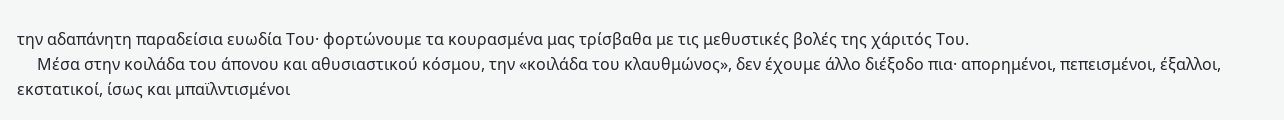την αδαπάνητη παραδείσια ευωδία Του· φορτώνουμε τα κουρασμένα μας τρίσβαθα με τις μεθυστικές βολές της χάριτός Του.
     Μέσα στην κοιλάδα του άπονου και αθυσιαστικού κόσμου, την «κοιλάδα του κλαυθμώνος», δεν έχουμε άλλο διέξοδο πια· απορημένοι, πεπεισμένοι, έξαλλοι, εκστατικοί, ίσως και μπαϊλντισμένοι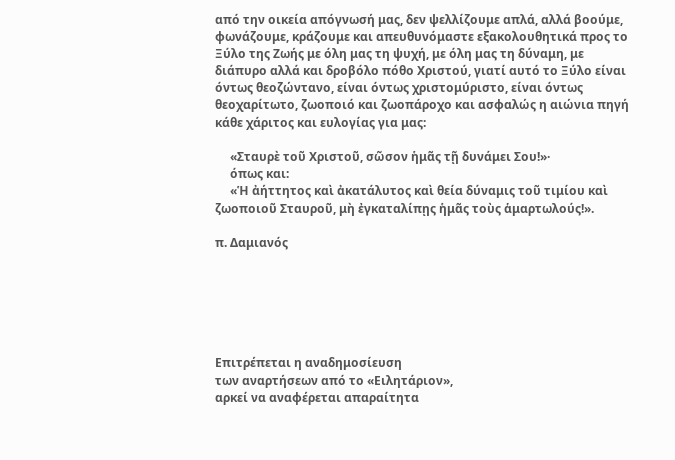από την οικεία απόγνωσή μας, δεν ψελλίζουμε απλά, αλλά βοούμε, φωνάζουμε, κράζουμε και απευθυνόμαστε εξακολουθητικά προς το Ξύλο της Ζωής με όλη μας τη ψυχή, με όλη μας τη δύναμη, με διάπυρο αλλά και δροβόλο πόθο Χριστού, γιατί αυτό το Ξύλο είναι όντως θεοζώντανο, είναι όντως χριστομύριστο, είναι όντως θεοχαρίτωτο, ζωοποιό και ζωοπάροχο και ασφαλώς η αιώνια πηγή κάθε χάριτος και ευλογίας για μας:

     «Σταυρὲ τοῦ Χριστοῦ, σῶσον ἡμᾶς τῇ δυνάμει Σου!»·
     όπως και:
     «Ἡ ἀήττητος καὶ ἀκατάλυτος καὶ θεία δύναμις τοῦ τιμίου καὶ ζωοποιοῦ Σταυροῦ, μὴ ἐγκαταλίπῃς ἡμᾶς τοὺς ἁμαρτωλούς!».

π. Δαμιανός






Επιτρέπεται η αναδημοσίευση
των αναρτήσεων από το «Ειλητάριον»,
αρκεί να αναφέρεται απαραίτητα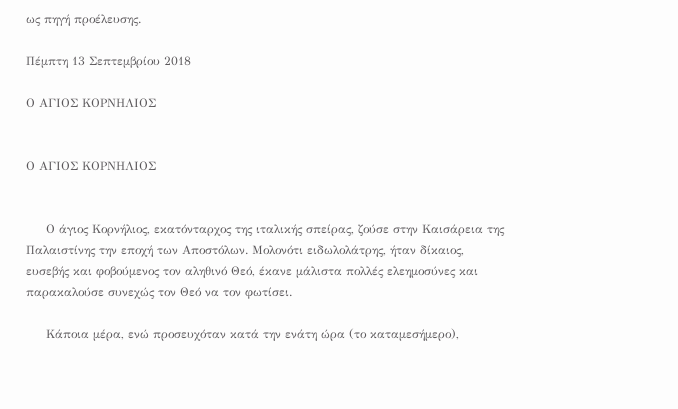ως πηγή προέλευσης.

Πέμπτη 13 Σεπτεμβρίου 2018

Ο ΑΓΙΟΣ ΚΟΡΝΗΛΙΟΣ


Ο ΑΓΙΟΣ ΚΟΡΝΗΛΙΟΣ


     Ο άγιος Κορνήλιος, εκατόνταρχος της ιταλικής σπείρας, ζούσε στην Καισάρεια της Παλαιστίνης την εποχή των Αποστόλων. Μολονότι ειδωλολάτρης, ήταν δίκαιος, ευσεβής και φοβούμενος τον αληθινό Θεό, έκανε μάλιστα πολλές ελεημοσύνες και παρακαλούσε συνεχώς τον Θεό να τον φωτίσει.

     Κάποια μέρα, ενώ προσευχόταν κατά την ενάτη ώρα (το καταμεσήμερο),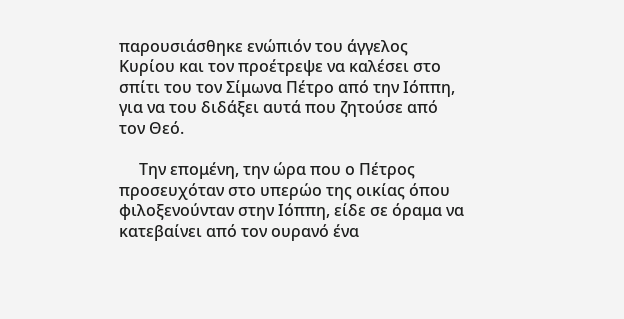παρουσιάσθηκε ενώπιόν του άγγελος Κυρίου και τον προέτρεψε να καλέσει στο σπίτι του τον Σίμωνα Πέτρο από την Ιόππη, για να του διδάξει αυτά που ζητούσε από τον Θεό.

     Την επομένη, την ώρα που ο Πέτρος προσευχόταν στο υπερώο της οικίας όπου φιλοξενούνταν στην Ιόππη, είδε σε όραμα να κατεβαίνει από τον ουρανό ένα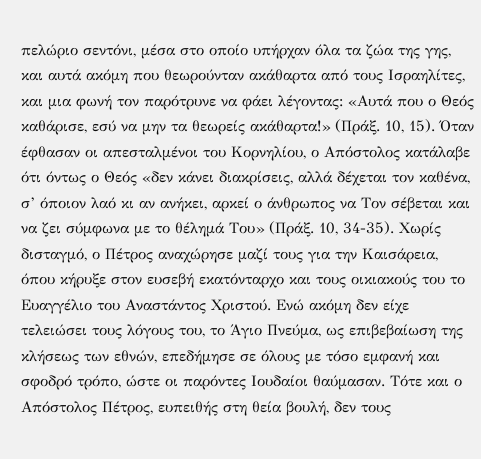πελώριο σεντόνι, μέσα στο οποίο υπήρχαν όλα τα ζώα της γης, και αυτά ακόμη που θεωρούνταν ακάθαρτα από τους Ισραηλίτες, και μια φωνή τον παρότρυνε να φάει λέγοντας: «Αυτά που ο Θεός καθάρισε, εσύ να μην τα θεωρείς ακάθαρτα!» (Πράξ. 10, 15). Όταν έφθασαν οι απεσταλμένοι του Κορνηλίου, ο Απόστολος κατάλαβε ότι όντως ο Θεός «δεν κάνει διακρίσεις, αλλά δέχεται τον καθένα, σ’ όποιον λαό κι αν ανήκει, αρκεί ο άνθρωπος να Τον σέβεται και να ζει σύμφωνα με το θέλημά Του» (Πράξ. 10, 34-35). Χωρίς δισταγμό, ο Πέτρος αναχώρησε μαζί τους για την Καισάρεια, όπου κήρυξε στον ευσεβή εκατόνταρχο και τους οικιακούς του το Ευαγγέλιο του Αναστάντος Χριστού. Ενώ ακόμη δεν είχε τελειώσει τους λόγους του, το Άγιο Πνεύμα, ως επιβεβαίωση της κλήσεως των εθνών, επεδήμησε σε όλους με τόσο εμφανή και σφοδρό τρόπο, ώστε οι παρόντες Ιουδαίοι θαύμασαν. Τότε και ο Απόστολος Πέτρος, ευπειθής στη θεία βουλή, δεν τους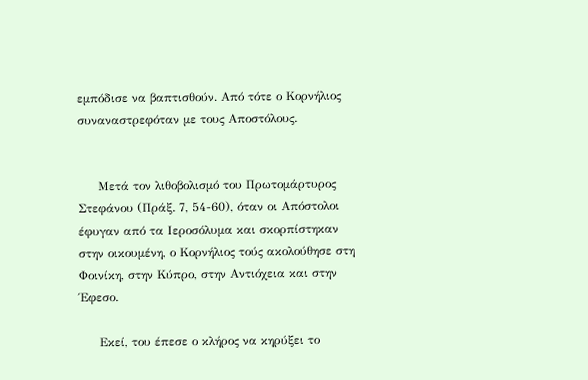εμπόδισε να βαπτισθούν. Από τότε ο Κορνήλιος συναναστρεφόταν με τους Αποστόλους.


     Μετά τον λιθοβολισμό του Πρωτομάρτυρος Στεφάνου (Πράξ. 7, 54-60), όταν οι Απόστολοι έφυγαν από τα Ιεροσόλυμα και σκορπίστηκαν στην οικουμένη, ο Κορνήλιος τούς ακολούθησε στη Φοινίκη, στην Κύπρο, στην Αντιόχεια και στην Έφεσο.

     Εκεί, του έπεσε ο κλήρος να κηρύξει το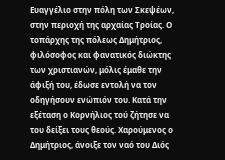Ευαγγέλιο στην πόλη των Σκεψέων, στην περιοχή της αρχαίας Τροίας. Ο τοπάρχης της πόλεως Δημήτριος, φιλόσοφος και φανατικός διώκτης των χριστιανών, μόλις έμαθε την άφιξή του, έδωσε εντολή να τον οδηγήσουν ενώπιόν του. Κατά την εξέταση ο Κορνήλιος τού ζήτησε να του δείξει τους θεούς. Χαρούμενος ο Δημήτριος, άνοιξε τον ναό του Διός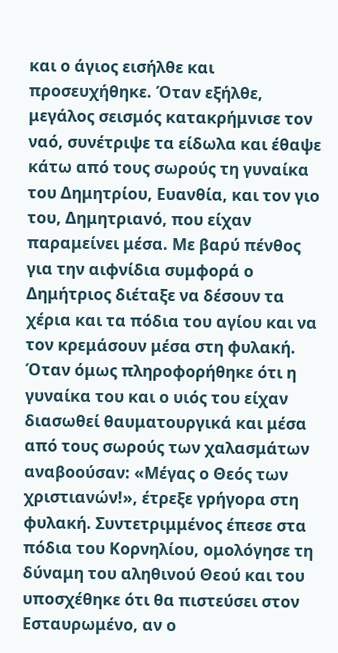και ο άγιος εισήλθε και προσευχήθηκε. Όταν εξήλθε, μεγάλος σεισμός κατακρήμνισε τον ναό, συνέτριψε τα είδωλα και έθαψε κάτω από τους σωρούς τη γυναίκα του Δημητρίου, Ευανθία, και τον γιο του, Δημητριανό, που είχαν παραμείνει μέσα. Με βαρύ πένθος για την αιφνίδια συμφορά ο Δημήτριος διέταξε να δέσουν τα χέρια και τα πόδια του αγίου και να τον κρεμάσουν μέσα στη φυλακή. Όταν όμως πληροφορήθηκε ότι η γυναίκα του και ο υιός του είχαν διασωθεί θαυματουργικά και μέσα από τους σωρούς των χαλασμάτων αναβοούσαν: «Μέγας ο Θεός των χριστιανών!», έτρεξε γρήγορα στη φυλακή. Συντετριμμένος έπεσε στα πόδια του Κορνηλίου, ομολόγησε τη δύναμη του αληθινού Θεού και του υποσχέθηκε ότι θα πιστεύσει στον Εσταυρωμένο, αν ο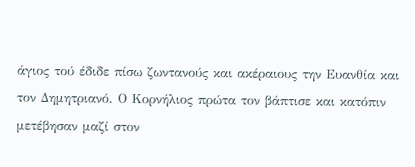άγιος τού έδιδε πίσω ζωντανούς και ακέραιους την Ευανθία και τον Δημητριανό. Ο Κορνήλιος πρώτα τον βάπτισε και κατόπιν μετέβησαν μαζί στον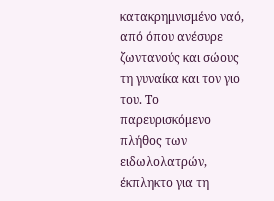κατακρημνισμένο ναό, από όπου ανέσυρε ζωντανούς και σώους τη γυναίκα και τον γιο του. Το παρευρισκόμενο πλήθος των ειδωλολατρών, έκπληκτο για τη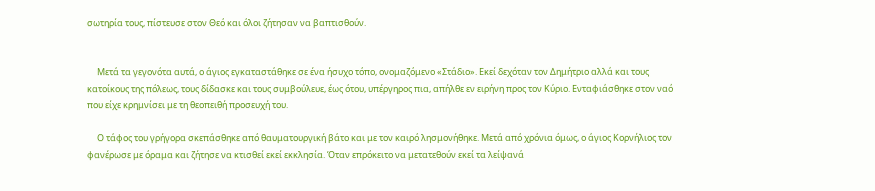σωτηρία τους, πίστευσε στον Θεό και όλοι ζήτησαν να βαπτισθούν.


     Μετά τα γεγονότα αυτά, ο άγιος εγκαταστάθηκε σε ένα ήσυχο τόπο, ονομαζόμενο «Στάδιο». Εκεί δεχόταν τον Δημήτριο αλλά και τους κατοίκους της πόλεως, τους δίδασκε και τους συμβούλευε, έως ότου, υπέργηρος πια, απήλθε εν ειρήνη προς τον Κύριο. Ενταφιάσθηκε στον ναό που είχε κρημνίσει με τη θεοπειθή προσευχή του.

     Ο τάφος του γρήγορα σκεπάσθηκε από θαυματουργική βάτο και με τον καιρό λησμονήθηκε. Μετά από χρόνια όμως, ο άγιος Κορνήλιος τον φανέρωσε με όραμα και ζήτησε να κτισθεί εκεί εκκλησία. Όταν επρόκειτο να μετατεθούν εκεί τα λείψανά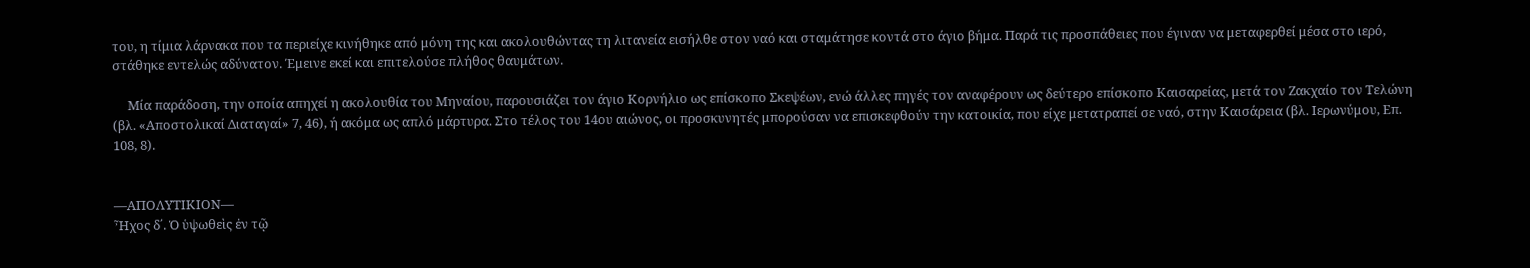του, η τίμια λάρνακα που τα περιείχε κινήθηκε από μόνη της και ακολουθώντας τη λιτανεία εισήλθε στον ναό και σταμάτησε κοντά στο άγιο βήμα. Παρά τις προσπάθειες που έγιναν να μεταφερθεί μέσα στο ιερό, στάθηκε εντελώς αδύνατον. Έμεινε εκεί και επιτελούσε πλήθος θαυμάτων.

     Μία παράδοση, την οποία απηχεί η ακολουθία του Μηναίου, παρουσιάζει τον άγιο Κορνήλιο ως επίσκοπο Σκεψέων, ενώ άλλες πηγές τον αναφέρουν ως δεύτερο επίσκοπο Καισαρείας, μετά τον Ζακχαίο τον Τελώνη (βλ. «Αποστολικαί Διαταγαί» 7, 46), ή ακόμα ως απλό μάρτυρα. Στο τέλος του 14ου αιώνος, οι προσκυνητές μπορούσαν να επισκεφθούν την κατοικία, που είχε μετατραπεί σε ναό, στην Καισάρεια (βλ. Ιερωνύμου, Επ. 108, 8).


—ΑΠΟΛΥΤΙΚΙΟΝ—
Ἦχος δ΄. Ὁ ὑψωθεὶς ἐν τῷ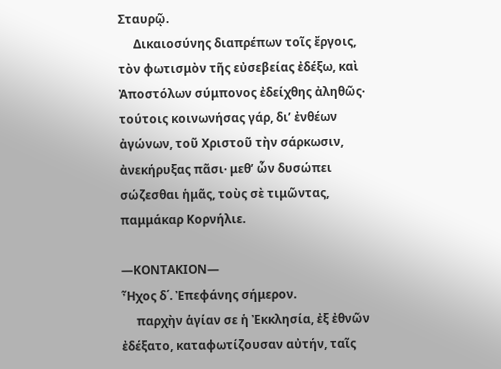Σταυρῷ.
     Δικαιοσύνης διαπρέπων τοῖς ἔργοις, τὸν φωτισμὸν τῆς εὐσεβείας ἐδέξω, καὶ Ἀποστόλων σύμπονος ἐδείχθης ἀληθῶς· τούτοις κοινωνήσας γάρ, δι’ ἐνθέων ἀγώνων, τοῦ Χριστοῦ τὴν σάρκωσιν, ἀνεκήρυξας πᾶσι· μεθ’ ὧν δυσώπει σώζεσθαι ἡμᾶς, τοὺς σὲ τιμῶντας, παμμάκαρ Κορνήλιε.

—ΚΟΝΤΑΚΙΟΝ—
Ἦχος δ΄. Ἐπεφάνης σήμερον.
     παρχὴν ἁγίαν σε ἡ Ἐκκλησία, ἐξ ἐθνῶν ἐδέξατο, καταφωτίζουσαν αὐτήν, ταῖς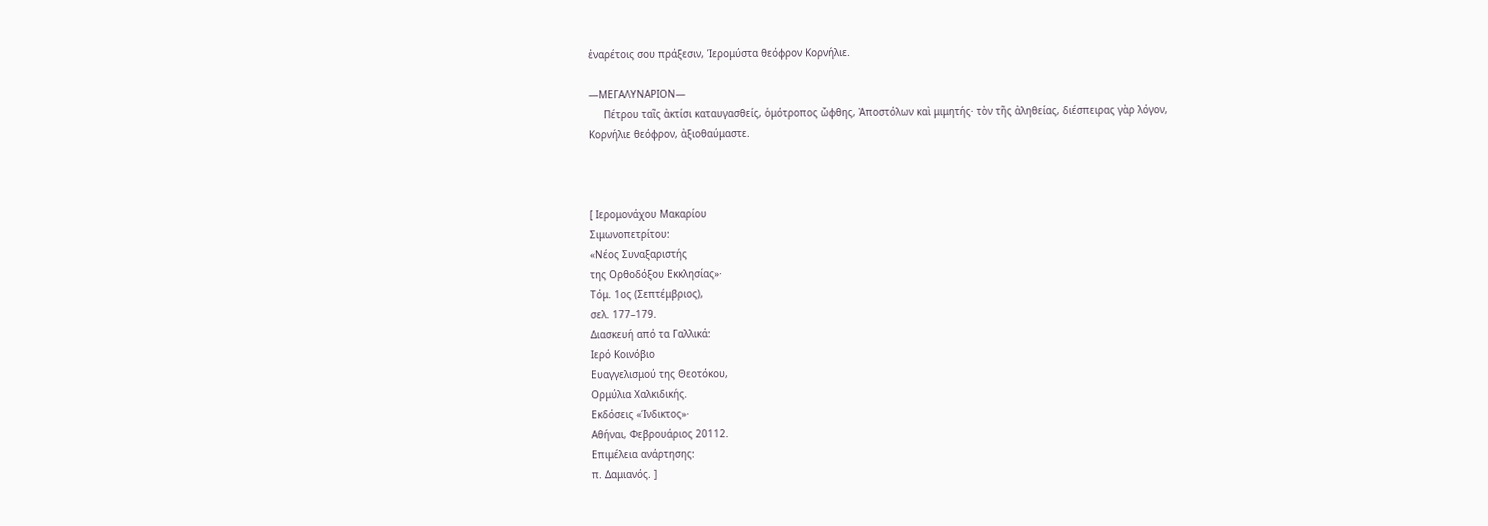ἐναρέτοις σου πράξεσιν, Ἱερομύστα θεόφρον Κορνήλιε.

—ΜΕΓΑΛΥΝΑΡΙΟΝ—
     Πέτρου ταῖς ἀκτίσι καταυγασθείς, ὁμότροπος ὤφθης, Ἀποστόλων καὶ μιμητής· τὸν τῆς ἀληθείας, διέσπειρας γὰρ λόγον, Κορνήλιε θεόφρον, ἀξιοθαύμαστε.



[ Ιερομονάχου Μακαρίου
Σιμωνοπετρίτου:
«Νέος Συναξαριστής
της Ορθοδόξου Εκκλησίας»·
Τόμ. 1ος (Σεπτέμβριος),
σελ. 177–179.
Διασκευή από τα Γαλλικά:
Ιερό Κοινόβιο
Ευαγγελισμού της Θεοτόκου,
Ορμύλια Χαλκιδικής.
Εκδόσεις «Ίνδικτος»·
Αθήναι, Φεβρουάριος 20112.
Επιμέλεια ανάρτησης:
π. Δαμιανός. ]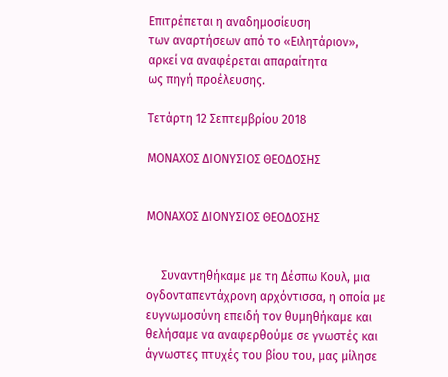Επιτρέπεται η αναδημοσίευση
των αναρτήσεων από το «Ειλητάριον»,
αρκεί να αναφέρεται απαραίτητα
ως πηγή προέλευσης.

Τετάρτη 12 Σεπτεμβρίου 2018

ΜΟΝΑΧΟΣ ΔΙΟΝΥΣΙΟΣ ΘΕΟΔΟΣΗΣ


ΜΟΝΑΧΟΣ ΔΙΟΝΥΣΙΟΣ ΘΕΟΔΟΣΗΣ


     Συναντηθήκαμε με τη Δέσπω Κουλ, μια ογδονταπεντάχρονη αρχόντισσα, η οποία με ευγνωμοσύνη επειδή τον θυμηθήκαμε και θελήσαμε να αναφερθούμε σε γνωστές και άγνωστες πτυχές του βίου του, μας μίλησε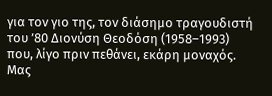για τον γιο της, τον διάσημο τραγουδιστή του ’80 Διονύση Θεοδόση (1958–1993) που, λίγο πριν πεθάνει, εκάρη μοναχός. Μας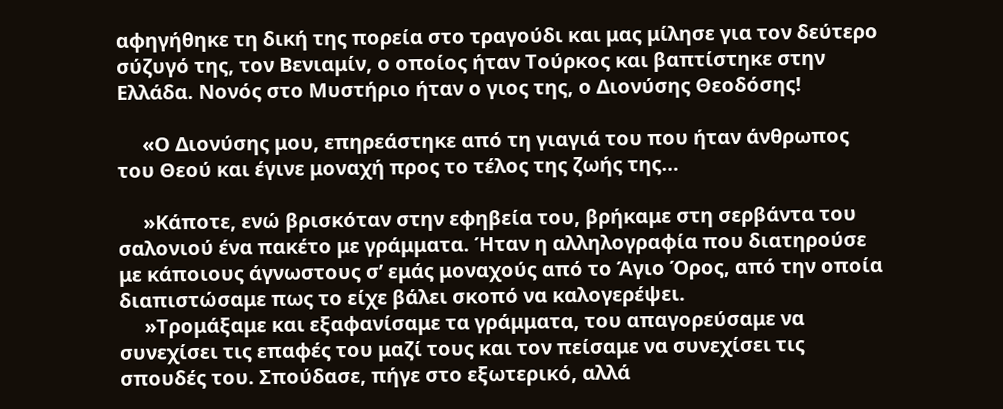αφηγήθηκε τη δική της πορεία στο τραγούδι και μας μίλησε για τον δεύτερο σύζυγό της, τον Βενιαμίν, ο οποίος ήταν Τούρκος και βαπτίστηκε στην Ελλάδα. Νονός στο Μυστήριο ήταν ο γιος της, ο Διονύσης Θεοδόσης!

     «Ο Διονύσης μου, επηρεάστηκε από τη γιαγιά του που ήταν άνθρωπος του Θεού και έγινε μοναχή προς το τέλος της ζωής της…

     »Κάποτε, ενώ βρισκόταν στην εφηβεία του, βρήκαμε στη σερβάντα του σαλονιού ένα πακέτο με γράμματα. Ήταν η αλληλογραφία που διατηρούσε με κάποιους άγνωστους σ’ εμάς μοναχούς από το Άγιο Όρος, από την οποία διαπιστώσαμε πως το είχε βάλει σκοπό να καλογερέψει.
     »Τρομάξαμε και εξαφανίσαμε τα γράμματα, του απαγορεύσαμε να συνεχίσει τις επαφές του μαζί τους και τον πείσαμε να συνεχίσει τις σπουδές του. Σπούδασε, πήγε στο εξωτερικό, αλλά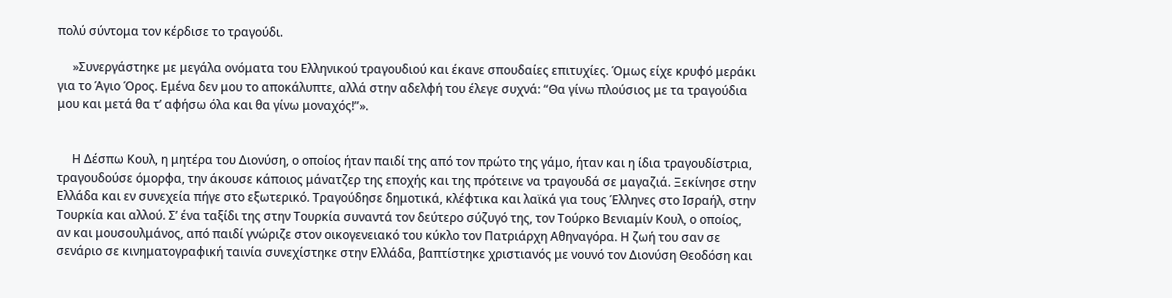πολύ σύντομα τον κέρδισε το τραγούδι.

     »Συνεργάστηκε με μεγάλα ονόματα του Ελληνικού τραγουδιού και έκανε σπουδαίες επιτυχίες. Όμως είχε κρυφό μεράκι για το Άγιο Όρος. Εμένα δεν μου το αποκάλυπτε, αλλά στην αδελφή του έλεγε συχνά: “Θα γίνω πλούσιος με τα τραγούδια μου και μετά θα τ’ αφήσω όλα και θα γίνω μοναχός!”».


     Η Δέσπω Κουλ, η μητέρα του Διονύση, ο οποίος ήταν παιδί της από τον πρώτο της γάμο, ήταν και η ίδια τραγουδίστρια, τραγουδούσε όμορφα, την άκουσε κάποιος μάνατζερ της εποχής και της πρότεινε να τραγουδά σε μαγαζιά. Ξεκίνησε στην Ελλάδα και εν συνεχεία πήγε στο εξωτερικό. Τραγούδησε δημοτικά, κλέφτικα και λαϊκά για τους Έλληνες στο Ισραήλ, στην Τουρκία και αλλού. Σ’ ένα ταξίδι της στην Τουρκία συναντά τον δεύτερο σύζυγό της, τον Τούρκο Βενιαμίν Κουλ, ο οποίος, αν και μουσουλμάνος, από παιδί γνώριζε στον οικογενειακό του κύκλο τον Πατριάρχη Αθηναγόρα. Η ζωή του σαν σε σενάριο σε κινηματογραφική ταινία συνεχίστηκε στην Ελλάδα, βαπτίστηκε χριστιανός με νουνό τον Διονύση Θεοδόση και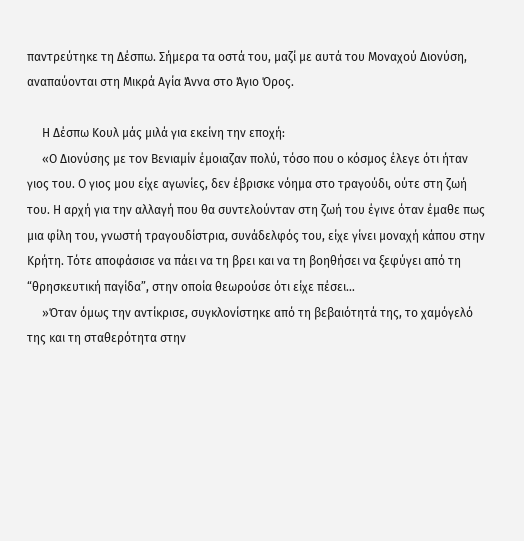παντρεύτηκε τη Δέσπω. Σήμερα τα οστά του, μαζί με αυτά του Μοναχού Διονύση, αναπαύονται στη Μικρά Αγία Άννα στο Άγιο Όρος.

     Η Δέσπω Κουλ μάς μιλά για εκείνη την εποχή:
     «Ο Διονύσης με τον Βενιαμίν έμοιαζαν πολύ, τόσο που ο κόσμος έλεγε ότι ήταν γιος του. Ο γιος μου είχε αγωνίες, δεν έβρισκε νόημα στο τραγούδι, ούτε στη ζωή του. Η αρχή για την αλλαγή που θα συντελούνταν στη ζωή του έγινε όταν έμαθε πως μια φίλη του, γνωστή τραγουδίστρια, συνάδελφός του, είχε γίνει μοναχή κάπου στην Κρήτη. Τότε αποφάσισε να πάει να τη βρει και να τη βοηθήσει να ξεφύγει από τη “θρησκευτική παγίδα”, στην οποία θεωρούσε ότι είχε πέσει…
     »Όταν όμως την αντίκρισε, συγκλονίστηκε από τη βεβαιότητά της, το χαμόγελό της και τη σταθερότητα στην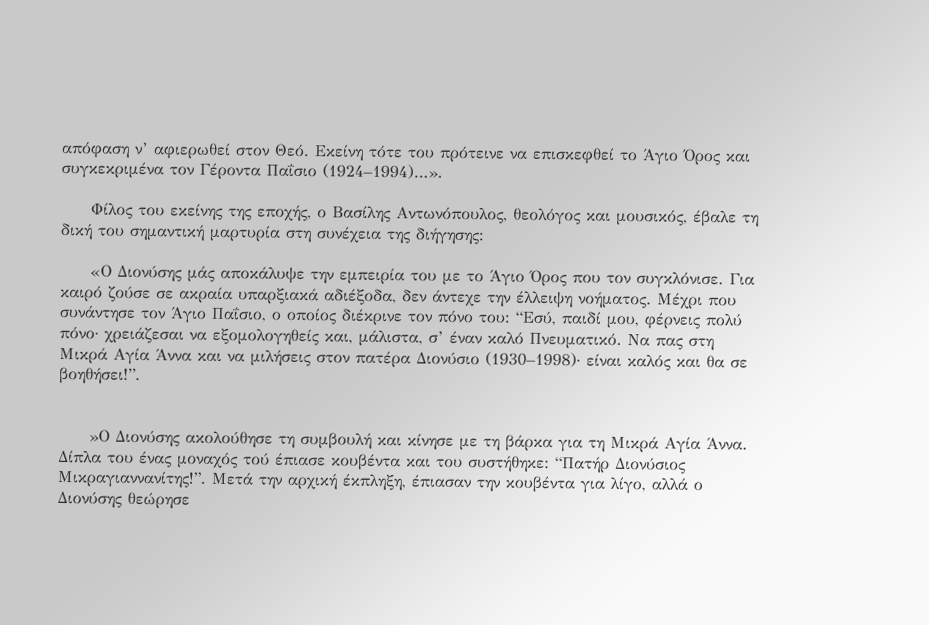απόφαση ν’ αφιερωθεί στον Θεό. Εκείνη τότε του πρότεινε να επισκεφθεί το Άγιο Όρος και συγκεκριμένα τον Γέροντα Παΐσιο (1924–1994)…».

     Φίλος του εκείνης της εποχής, ο Βασίλης Αντωνόπουλος, θεολόγος και μουσικός, έβαλε τη δική του σημαντική μαρτυρία στη συνέχεια της διήγησης:

     «Ο Διονύσης μάς αποκάλυψε την εμπειρία του με το Άγιο Όρος που τον συγκλόνισε. Για καιρό ζούσε σε ακραία υπαρξιακά αδιέξοδα, δεν άντεχε την έλλειψη νοήματος. Μέχρι που συνάντησε τον Άγιο Παΐσιο, ο οποίος διέκρινε τον πόνο του: “Εσύ, παιδί μου, φέρνεις πολύ πόνο· χρειάζεσαι να εξομολογηθείς και, μάλιστα, σ’ έναν καλό Πνευματικό. Να πας στη Μικρά Αγία Άννα και να μιλήσεις στον πατέρα Διονύσιο (1930–1998)· είναι καλός και θα σε βοηθήσει!”.


     »Ο Διονύσης ακολούθησε τη συμβουλή και κίνησε με τη βάρκα για τη Μικρά Αγία Άννα. Δίπλα του ένας μοναχός τού έπιασε κουβέντα και του συστήθηκε: “Πατήρ Διονύσιος Μικραγιαννανίτης!”. Μετά την αρχική έκπληξη, έπιασαν την κουβέντα για λίγο, αλλά ο Διονύσης θεώρησε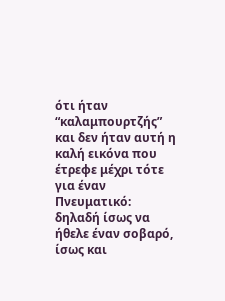ότι ήταν “καλαμπουρτζής” και δεν ήταν αυτή η καλή εικόνα που έτρεφε μέχρι τότε για έναν Πνευματικό: δηλαδή ίσως να ήθελε έναν σοβαρό, ίσως και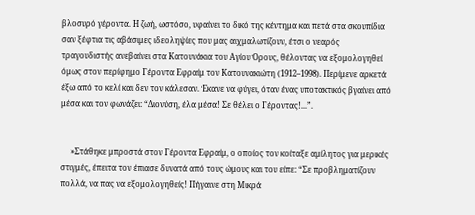βλοσυρό γέροντα. Η ζωή, ωστόσο, υφαίνει το δικό της κέντημα και πετά στα σκουπίδια σαν ξέφτια τις αβάσιμες ιδεοληψίες που μας αιχμαλωτίζουν, έτσι ο νεαρός τραγουδιστής ανεβαίνει στα Κατουνάκια του Αγίου Όρους, θέλοντας να εξομολογηθεί όμως στον περίφημο Γέροντα Εφραίμ τον Κατουνακιώτη (1912–1998). Περίμενε αρκετά έξω από το κελί και δεν τον κάλεσαν. Έκανε να φύγει, όταν ένας υποτακτικός βγαίνει από μέσα και τον φωνάζει: “Διονύση, έλα μέσα! Σε θέλει ο Γέροντας!...”.


     »Στάθηκε μπροστά στον Γέροντα Εφραίμ, ο οποίος τον κοίταξε αμίλητος για μερικές στιγμές, έπειτα τον έπιασε δυνατά από τους ώμους και του είπε: “Σε προβληματίζουν πολλά, να πας να εξομολογηθείς! Πήγαινε στη Μικρά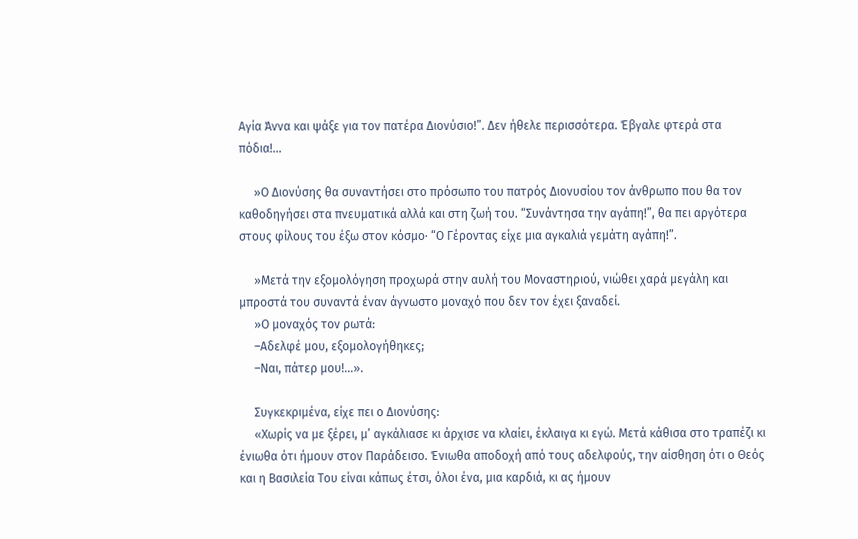Αγία Άννα και ψάξε για τον πατέρα Διονύσιο!”. Δεν ήθελε περισσότερα. Έβγαλε φτερά στα πόδια!...

     »Ο Διονύσης θα συναντήσει στο πρόσωπο του πατρός Διονυσίου τον άνθρωπο που θα τον καθοδηγήσει στα πνευματικά αλλά και στη ζωή του. “Συνάντησα την αγάπη!”, θα πει αργότερα στους φίλους του έξω στον κόσμο· “Ο Γέροντας είχε μια αγκαλιά γεμάτη αγάπη!”.

     »Μετά την εξομολόγηση προχωρά στην αυλή του Μοναστηριού, νιώθει χαρά μεγάλη και μπροστά του συναντά έναν άγνωστο μοναχό που δεν τον έχει ξαναδεί.
     »Ο μοναχός τον ρωτά:
     –Αδελφέ μου, εξομολογήθηκες;
     –Ναι, πάτερ μου!...».

     Συγκεκριμένα, είχε πει ο Διονύσης:
     «Χωρίς να με ξέρει, μ’ αγκάλιασε κι άρχισε να κλαίει, έκλαιγα κι εγώ. Μετά κάθισα στο τραπέζι κι ένιωθα ότι ήμουν στον Παράδεισο. Ένιωθα αποδοχή από τους αδελφούς, την αίσθηση ότι ο Θεός και η Βασιλεία Του είναι κάπως έτσι, όλοι ένα, μια καρδιά, κι ας ήμουν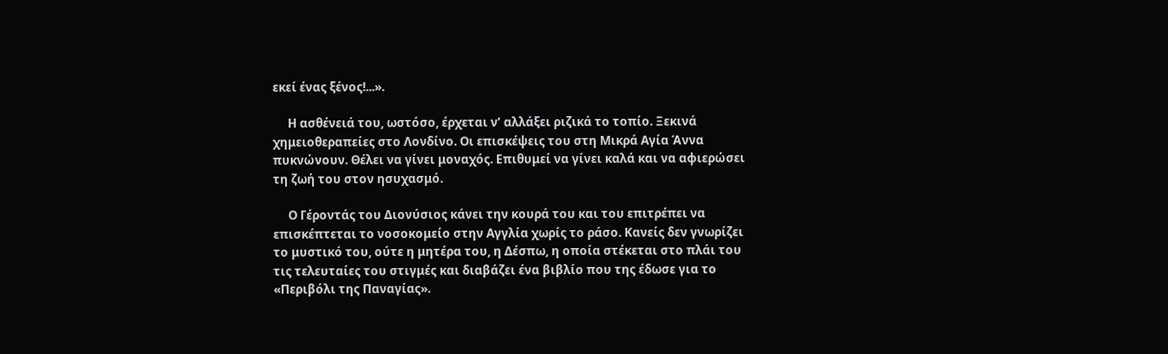εκεί ένας ξένος!...».

     Η ασθένειά του, ωστόσο, έρχεται ν’ αλλάξει ριζικά το τοπίο. Ξεκινά χημειοθεραπείες στο Λονδίνο. Οι επισκέψεις του στη Μικρά Αγία Άννα πυκνώνουν. Θέλει να γίνει μοναχός. Επιθυμεί να γίνει καλά και να αφιερώσει τη ζωή του στον ησυχασμό.

     Ο Γέροντάς του Διονύσιος κάνει την κουρά του και του επιτρέπει να επισκέπτεται το νοσοκομείο στην Αγγλία χωρίς το ράσο. Κανείς δεν γνωρίζει το μυστικό του, ούτε η μητέρα του, η Δέσπω, η οποία στέκεται στο πλάι του τις τελευταίες του στιγμές και διαβάζει ένα βιβλίο που της έδωσε για το «Περιβόλι της Παναγίας».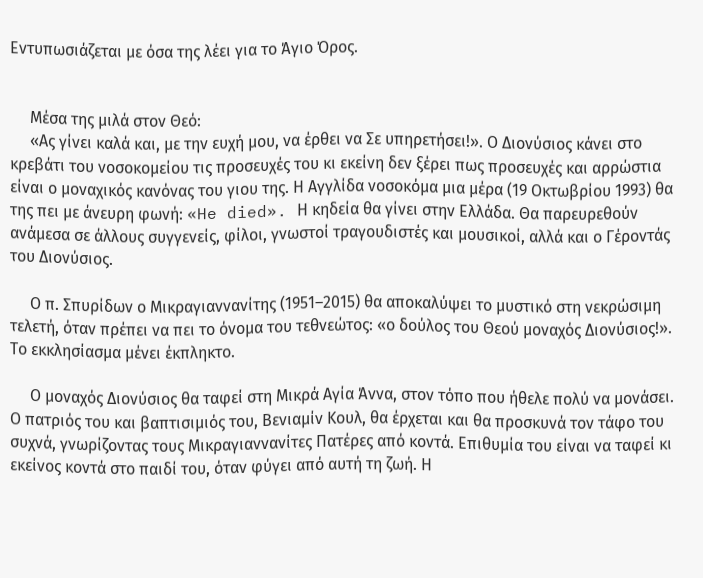Εντυπωσιάζεται με όσα της λέει για το Άγιο Όρος.


     Μέσα της μιλά στον Θεό:
     «Ας γίνει καλά και, με την ευχή μου, να έρθει να Σε υπηρετήσει!». Ο Διονύσιος κάνει στο κρεβάτι του νοσοκομείου τις προσευχές του κι εκείνη δεν ξέρει πως προσευχές και αρρώστια είναι ο μοναχικός κανόνας του γιου της. Η Αγγλίδα νοσοκόμα μια μέρα (19 Οκτωβρίου 1993) θα της πει με άνευρη φωνή: «He died». Η κηδεία θα γίνει στην Ελλάδα. Θα παρευρεθούν ανάμεσα σε άλλους συγγενείς, φίλοι, γνωστοί τραγουδιστές και μουσικοί, αλλά και ο Γέροντάς του Διονύσιος.

     Ο π. Σπυρίδων ο Μικραγιαννανίτης (1951–2015) θα αποκαλύψει το μυστικό στη νεκρώσιμη τελετή, όταν πρέπει να πει το όνομα του τεθνεώτος: «ο δούλος του Θεού μοναχός Διονύσιος!». Το εκκλησίασμα μένει έκπληκτο.

     Ο μοναχός Διονύσιος θα ταφεί στη Μικρά Αγία Άννα, στον τόπο που ήθελε πολύ να μονάσει. Ο πατριός του και βαπτισιμιός του, Βενιαμίν Κουλ, θα έρχεται και θα προσκυνά τον τάφο του συχνά, γνωρίζοντας τους Μικραγιαννανίτες Πατέρες από κοντά. Επιθυμία του είναι να ταφεί κι εκείνος κοντά στο παιδί του, όταν φύγει από αυτή τη ζωή. Η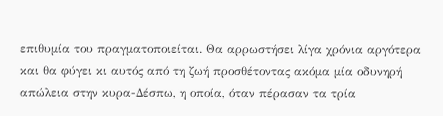επιθυμία του πραγματοποιείται. Θα αρρωστήσει λίγα χρόνια αργότερα και θα φύγει κι αυτός από τη ζωή προσθέτοντας ακόμα μία οδυνηρή απώλεια στην κυρα-Δέσπω, η οποία, όταν πέρασαν τα τρία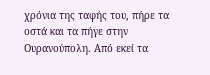χρόνια της ταφής του, πήρε τα οστά και τα πήγε στην Ουρανούπολη. Από εκεί τα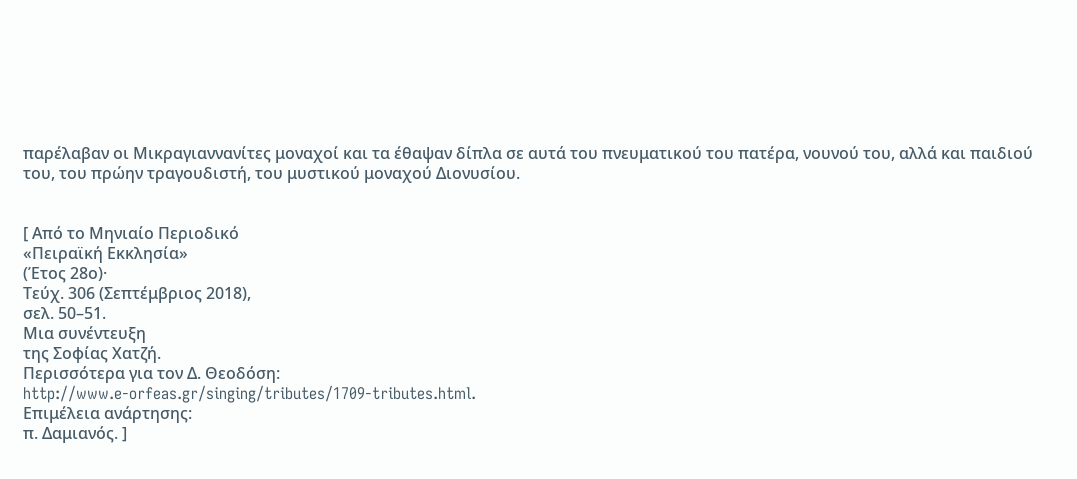παρέλαβαν οι Μικραγιαννανίτες μοναχοί και τα έθαψαν δίπλα σε αυτά του πνευματικού του πατέρα, νουνού του, αλλά και παιδιού του, του πρώην τραγουδιστή, του μυστικού μοναχού Διονυσίου.


[ Από το Μηνιαίο Περιοδικό
«Πειραϊκή Εκκλησία»
(Έτος 28ο)·
Τεύχ. 306 (Σεπτέμβριος 2018),
σελ. 50–51.
Μια συνέντευξη
της Σοφίας Χατζή.
Περισσότερα για τον Δ. Θεοδόση:
http://www.e-orfeas.gr/singing/tributes/1709-tributes.html.
Επιμέλεια ανάρτησης:
π. Δαμιανός. ]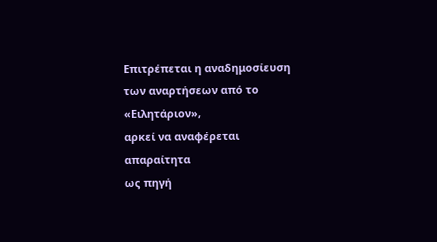Επιτρέπεται η αναδημοσίευση
των αναρτήσεων από το «Ειλητάριον»,
αρκεί να αναφέρεται απαραίτητα
ως πηγή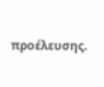προέλευσης.